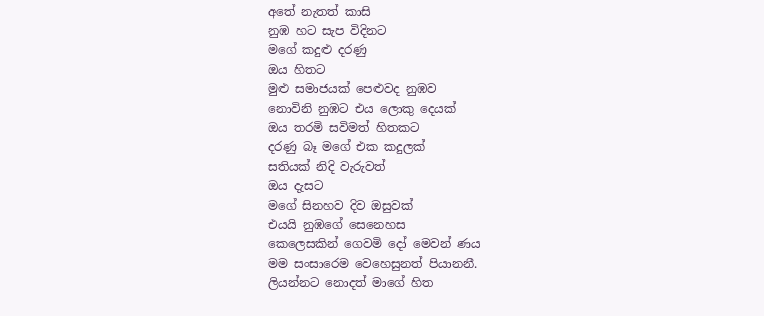අතේ නැතත් කාසි
නුඹ හට සැප විදිනට
මගේ කදුළු දරණු
ඔය හිතට
මුළු සමාජයක් පෙළුවද නුඹව
නොවිනි නුඹට එය ලොකු දෙයක්
ඔය තරමි සවිමත් හිතකට
දරණු බෑ මගේ එක කදුලක්
සතියක් නිදි වැරුවත්
ඔය දැසට
මගේ සිනහව දිව ඔසුවක්
එයයි නුඹගේ සෙනෙහස
කෙලෙසකින් ගෙවමි දෝ මෙවන් ණය
මම සංසාරෙම වෙහෙසුනත් පියානනී.
ලියන්නට නොදත් මාගේ හිත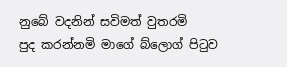නුබේ වදනින් සවිමත් වුතරමි
පුද කරන්නමි මාගේ බ්ලොග් පිටුව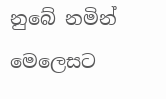නුබේ නමින් මෙලෙසට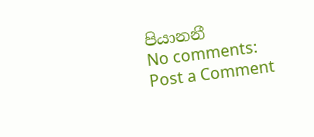පියානනී
No comments:
Post a Comment